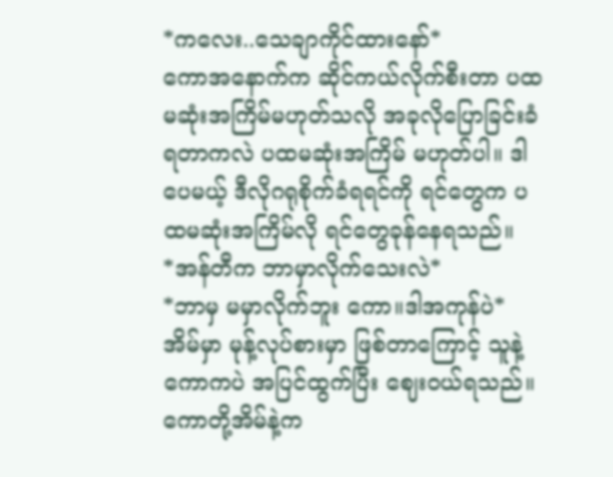*ကလေး..သေချာကိုင်ထားနော်*
ကောအနောက်က ဆိုင်ကယ်လိုက်စီးတာ ပထမဆုံးအကြိမ်မဟုတ်သလို အခုလိုပြောခြင်းခံရတာကလဲ ပထမဆုံးအကြိမ် မဟုတ်ပါ။ ဒါပေမယ့် ဒီလိုဂရုစိုက်ခံရရင်ကို ရင်တွေက ပထမဆုံးအကြိမ်လို ရင်တွေခုန်နေရသည်။
*အန်တီက ဘာမှာလိုက်သေးလဲ*
*ဘာမှ မမှာလိုက်ဘူး ကော။ဒါအကုန်ပဲ*
အိမ်မှာ မုန့်လုပ်စားမှာ ဖြစ်တာကြောင့် သူနဲ့ကောကပဲ အပြင်ထွက်ပြီး ဈေးဝယ်ရသည်။ကောတို့အိမ်နဲ့က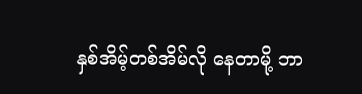နှစ်အိမ့်တစ်အိမ်လို နေတာမို့ ဘာ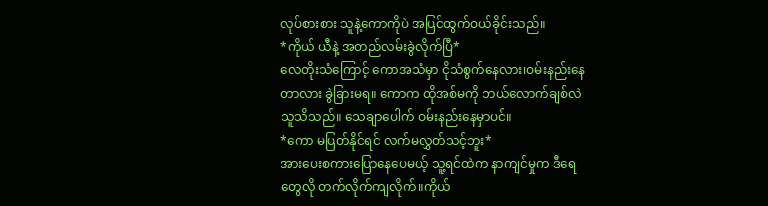လုပ်စားစား သူနဲ့ကောကိုပဲ အပြင်ထွက်ဝယ်ခိုင်းသည်။
*ကိုယ် ယီနဲ့ အတည်လမ်းခွဲလိုက်ပြီ*
လေတိုးသံကြောင့် ကောအသံမှာ ငိုသံစွက်နေလား၊ဝမ်းနည်းနေတာလား ခွဲခြားမရ။ ကောက ထိုအစ်မကို ဘယ်လောက်ချစ်လဲ သူသိသည်။ သေချာပေါက် ဝမ်းနည်းနေမှာပင်။
*ကော မပြတ်နိုင်ရင် လက်မလွှတ်သင့်ဘူး*
အားပေးစကားပြောနေပေမယ့် သူ့ရင်ထဲက နာကျင်မှုက ဒီရေတွေလို တက်လိုက်ကျလိုက်။ကိုယ်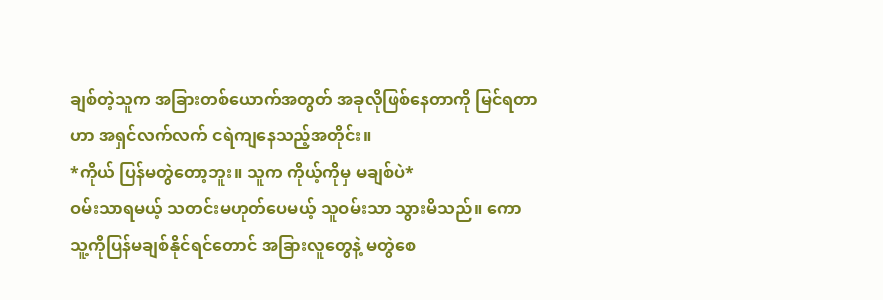ချစ်တဲ့သူက အခြားတစ်ယောက်အတွတ် အခုလိုဖြစ်နေတာကို မြင်ရတာဟာ အရှင်လက်လက် ငရဲကျနေသည့်အတိုင်း။
*ကိုယ် ပြန်မတွဲတော့ဘူး။ သူက ကိုယ့်ကိုမှ မချစ်ပဲ*
ဝမ်းသာရမယ့် သတင်းမဟုတ်ပေမယ့် သူဝမ်းသာ သွားမိသည်။ ကော သူ့ကိုပြန်မချစ်နိုင်ရင်တောင် အခြားလူတွေနဲ့ မတွဲစေ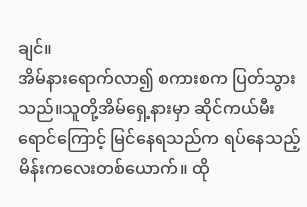ချင်။
အိမ်နားရောက်လာ၍ စကားစက ပြတ်သွားသည်။သူတို့အိမ်ရှေ့နားမှာ ဆိုင်ကယ်မီးရောင်ကြောင့် မြင်နေရသည်က ရပ်နေသည့် မိန်းကလေးတစ်ယောက်။ ထို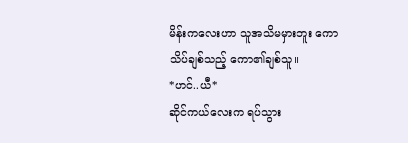မိန်းကလေးဟာ သူအသိမမှားဘူး ကောသိပ်ချစ်သည့် ကော၏ချစ်သူ။
*ဟင်..ယီ*
ဆိုင်ကယ်လေးက ရပ်သွား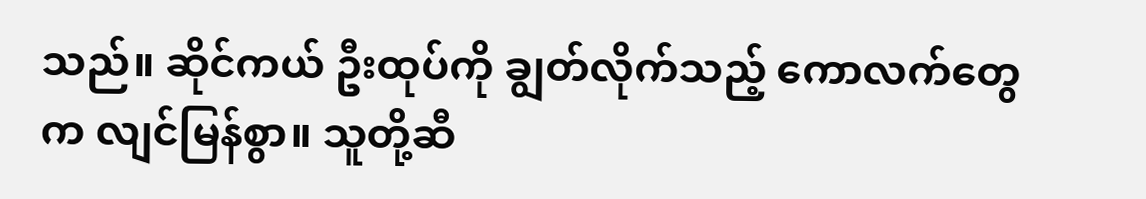သည်။ ဆိုင်ကယ် ဦးထုပ်ကို ချွတ်လိုက်သည့် ကောလက်တွေက လျင်မြန်စွာ။ သူတို့ဆီ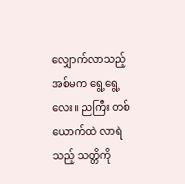လျှောက်လာသည့် အစ်မက ရွေ့ရွေ့လေး။ ညကြီး တစ်ယောက်ထဲ လာရဲသည့် သတ္တိကို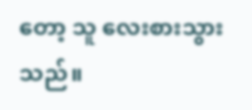တော့ သူ လေးစားသွားသည်။